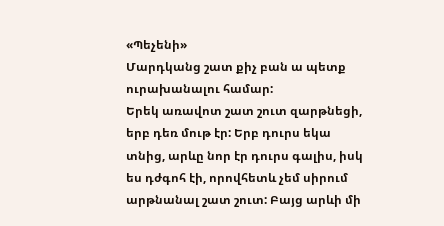«Պեչենի»
Մարդկանց շատ քիչ բան ա պետք ուրախանալու համար:
Երեկ առավոտ շատ շուտ զարթնեցի, երբ դեռ մութ էր: Երբ դուրս եկա տնից, արևը նոր էր դուրս գալիս, իսկ ես դժգոհ էի, որովհետև չեմ սիրում արթնանալ շատ շուտ: Բայց արևի մի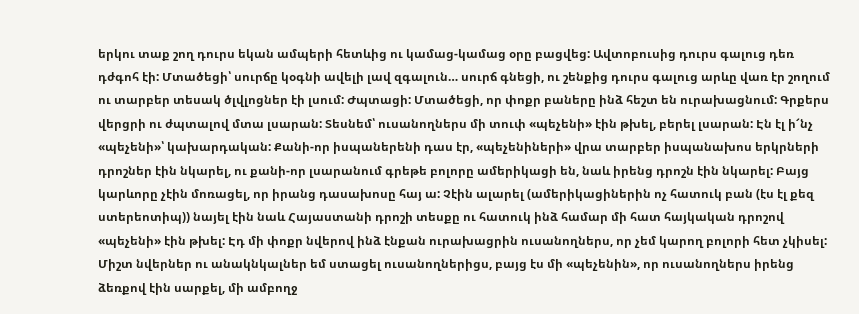երկու տաք շող դուրս եկան ամպերի հետևից ու կամաց-կամաց օրը բացվեց: Ավտոբուսից դուրս գալուց դեռ դժգոհ էի: Մտածեցի՝ սուրճը կօգնի ավելի լավ զգալուն… սուրճ գնեցի, ու շենքից դուրս գալուց արևը վառ էր շողում ու տարբեր տեսակ ծլվլոցներ էի լսում: Ժպտացի: Մտածեցի, որ փոքր բաները ինձ հեշտ են ուրախացնում: Գրքերս վերցրի ու ժպտալով մտա լսարան: Տեսնեմ՝ ուսանողներս մի տուփ «պեչենի» էին թխել, բերել լսարան: Էն էլ ի՜նչ «պեչենի»՝ կախարդական: Քանի-որ իսպաներենի դաս էր, «պեչենիների» վրա տարբեր իսպանախոս երկրների դրոշներ էին նկարել, ու քանի-որ լսարանում գրեթե բոլորը ամերիկացի են, նաև իրենց դրոշն էին նկարել: Բայց կարևորը չէին մոռացել, որ իրանց դասախոսը հայ ա: Չէին ալարել (ամերիկացիներին ոչ հատուկ բան (էս էլ քեզ ստերեոտիպ)) նայել էին նաև Հայաստանի դրոշի տեսքը ու հատուկ ինձ համար մի հատ հայկական դրոշով «պեչենի» էին թխել: Էդ մի փոքր նվերով ինձ էնքան ուրախացրին ուսանողներս, որ չեմ կարող բոլորի հետ չկիսել: Միշտ նվերներ ու անակնկալներ եմ ստացել ուսանողներիցս, բայց էս մի «պեչենին», որ ուսանողներս իրենց ձեռքով էին սարքել, մի ամբողջ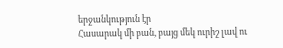երջանկություն էր
Հասարակ մի բան, բայց մեկ ուրիշ լավ ու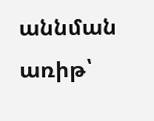աննման առիթ՝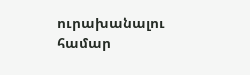ուրախանալու համար